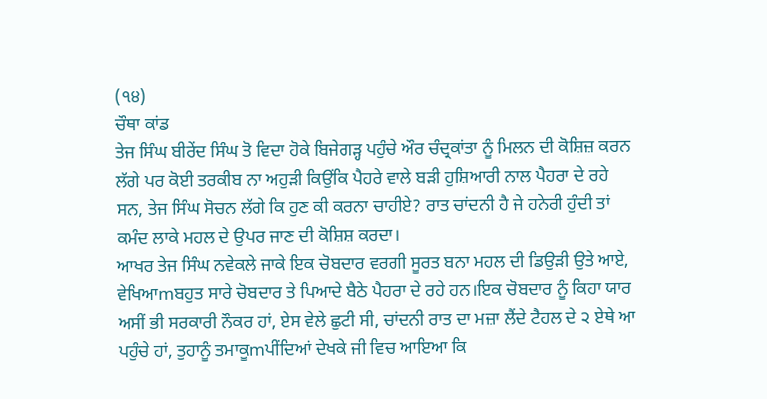(੧੪)
ਚੌਥਾ ਕਾਂਡ
ਤੇਜ ਸਿੰਘ ਬੀਰੇਂਦ ਸਿੰਘ ਤੋ ਵਿਦਾ ਹੋਕੇ ਬਿਜੇਗੜ੍ਹ ਪਹੁੰਚੇ ਔਰ ਚੰਦ੍ਰਕਾਂਤਾ ਨੂੰ ਮਿਲਨ ਦੀ ਕੋਸ਼ਿਜ਼ ਕਰਨ ਲੱਗੇ ਪਰ ਕੋਈ ਤਰਕੀਬ ਨਾ ਅਹੁੜੀ ਕਿਉਂਕਿ ਪੈਹਰੇ ਵਾਲੇ ਬੜੀ ਹੁਸ਼ਿਆਰੀ ਨਾਲ ਪੈਹਰਾ ਦੇ ਰਹੇ ਸਨ, ਤੇਜ ਸਿੰਘ ਸੋਚਨ ਲੱਗੇ ਕਿ ਹੁਣ ਕੀ ਕਰਨਾ ਚਾਹੀਏ? ਰਾਤ ਚਾਂਦਨੀ ਹੈ ਜੇ ਹਨੇਰੀ ਹੁੰਦੀ ਤਾਂ ਕਮੰਦ ਲਾਕੇ ਮਹਲ ਦੇ ਉਪਰ ਜਾਣ ਦੀ ਕੋਸ਼ਿਸ਼ ਕਰਦਾ।
ਆਖਰ ਤੇਜ ਸਿੰਘ ਨਵੇਕਲੇ ਜਾਕੇ ਇਕ ਚੋਬਦਾਰ ਵਰਗੀ ਸੂਰਤ ਬਨਾ ਮਹਲ ਦੀ ਡਿਉੜੀ ਉਤੇ ਆਏ, ਵੇਖਿਆmਬਹੁਤ ਸਾਰੇ ਚੋਬਦਾਰ ਤੇ ਪਿਆਦੇ ਬੈਠੇ ਪੈਹਰਾ ਦੇ ਰਹੇ ਹਨ।ਇਕ ਚੋਬਦਾਰ ਨੂੰ ਕਿਹਾ ਯਾਰ ਅਸੀਂ ਭੀ ਸਰਕਾਰੀ ਨੌਕਰ ਹਾਂ, ਏਸ ਵੇਲੇ ਛੁਟੀ ਸੀ, ਚਾਂਦਨੀ ਰਾਤ ਦਾ ਮਜ਼ਾ ਲੈਂਦੇ ਟੈਹਲ ਦੇ ੨ ਏਥੇ ਆ ਪਹੁੰਚੇ ਹਾਂ, ਤੁਹਾਨੂੰ ਤਮਾਕੂmਪੀਂਦਿਆਂ ਦੇਖਕੇ ਜੀ ਵਿਚ ਆਇਆ ਕਿ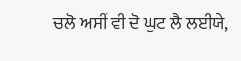ਚਲੋ ਅਸੀਂ ਵੀ ਦੋ ਘੁਟ ਲੈ ਲਈਯੇ,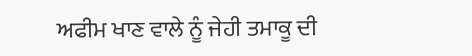ਅਫੀਮ ਖਾਣ ਵਾਲੇ ਨੂੰ ਜੇਹੀ ਤਮਾਕੂ ਦੀ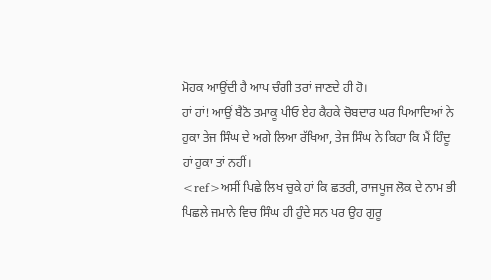ਮੋਹਕ ਆਉਂਦੀ ਹੈ ਆਪ ਚੰਗੀ ਤਰਾਂ ਜਾਣਦੇ ਹੀ ਹੋ।
ਹਾਂ ਹਾਂ! ਆਉਂ ਬੈਠੋ ਤਮਾਕੂ ਪੀਓ ਏਹ ਕੈਹਕੇ ਚੋਬਦਾਰ ਘਰ ਪਿਆਦਿਆਂ ਨੇ ਹੁਕਾ ਤੇਜ ਸਿੰਘ ਦੇ ਅਗੇ ਲਿਆ ਰੱਖਿਆ, ਤੇਜ ਸਿੰਘ ਨੇ ਕਿਹਾ ਕਿ ਮੈਂ ਹਿੰਦੂ ਹਾਂ ਹੁਕਾ ਤਾਂ ਨਹੀਂ।
<ref>ਅਸੀਂ ਪਿਛੇ ਲਿਖ ਚੁਕੇ ਹਾਂ ਕਿ ਛਤਰੀ, ਰਾਜਪੂਜ ਲੋਕ ਦੇ ਨਾਮ ਭੀ ਪਿਛਲੇ ਜਮਾਨੇ ਵਿਚ ਸਿੰਘ ਹੀ ਹੁੰਦੇ ਸਨ ਪਰ ਉਹ ਗੁਰੂ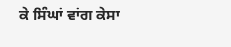ਕੇ ਸਿੰਘਾਂ ਵਾਂਗ ਕੇਸਾ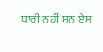ਧਾਰੀ ਨਹੀਂ ਸਨ ਏਸ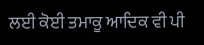ਲਈ ਕੋਈ ਤਮਾਕੂ ਆਦਿਕ ਵੀ ਪੀ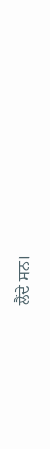ਲੈਂਦੇ ਸਨ।